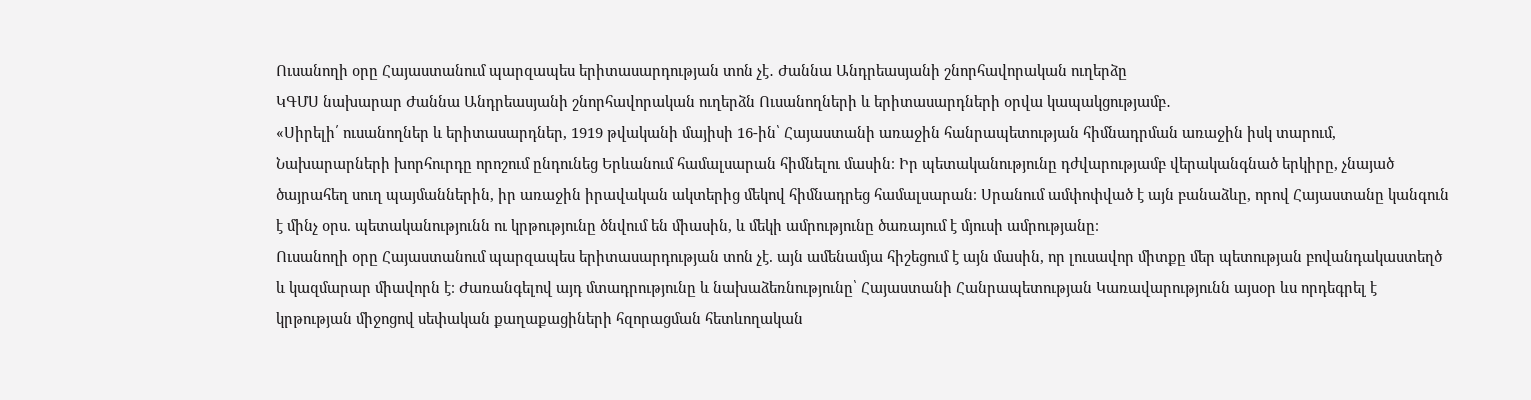Ուսանողի օրը Հայաստանում պարզապես երիտասարդության տոն չէ․ Ժաննա Անդրեասյանի շնորհավորական ուղերձը
ԿԳՄՍ նախարար Ժաննա Անդրեասյանի շնորհավորական ուղերձն Ուսանողների և երիտասարդների օրվա կապակցությամբ․
«Սիրելի՛ ուսանողներ և երիտասարդներ, 1919 թվականի մայիսի 16-ին՝ Հայաստանի առաջին հանրապետության հիմնադրման առաջին իսկ տարում, Նախարարների խորհուրդը որոշում ընդունեց Երևանում համալսարան հիմնելու մասին։ Իր պետականությունը դժվարությամբ վերականգնած երկիրը, չնայած ծայրահեղ սուղ պայմաններին, իր առաջին իրավական ակտերից մեկով հիմնադրեց համալսարան։ Սրանում ամփոփված է այն բանաձևը, որով Հայաստանը կանգուն է մինչ օրս. պետականությունն ու կրթությունը ծնվում են միասին, և մեկի ամրությունը ծառայում է մյուսի ամրությանը։
Ուսանողի օրը Հայաստանում պարզապես երիտասարդության տոն չէ. այն ամենամյա հիշեցում է այն մասին, որ լուսավոր միտքը մեր պետության բովանդակաստեղծ և կազմարար միավորն է։ Ժառանգելով այդ մտադրությունը և նախաձեռնությունը՝ Հայաստանի Հանրապետության Կառավարությունն այսօր ևս որդեգրել է կրթության միջոցով սեփական քաղաքացիների հզորացման հետևողական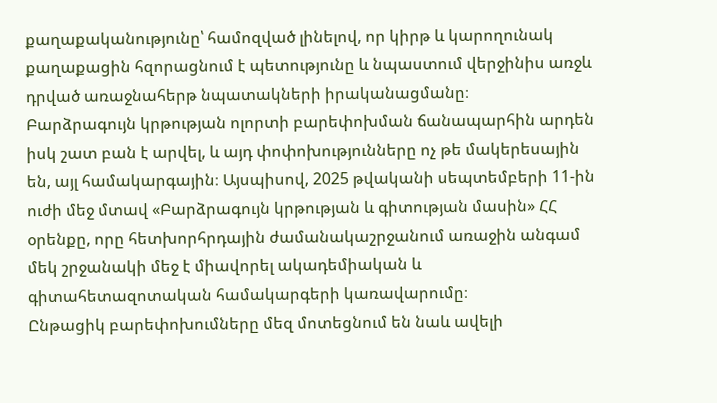քաղաքականությունը՝ համոզված լինելով, որ կիրթ և կարողունակ քաղաքացին հզորացնում է պետությունը և նպաստում վերջինիս առջև դրված առաջնահերթ նպատակների իրականացմանը։
Բարձրագույն կրթության ոլորտի բարեփոխման ճանապարհին արդեն իսկ շատ բան է արվել, և այդ փոփոխությունները ոչ թե մակերեսային են, այլ համակարգային։ Այսպիսով, 2025 թվականի սեպտեմբերի 11-ին ուժի մեջ մտավ «Բարձրագույն կրթության և գիտության մասին» ՀՀ օրենքը, որը հետխորհրդային ժամանակաշրջանում առաջին անգամ մեկ շրջանակի մեջ է միավորել ակադեմիական և գիտահետազոտական համակարգերի կառավարումը։
Ընթացիկ բարեփոխումները մեզ մոտեցնում են նաև ավելի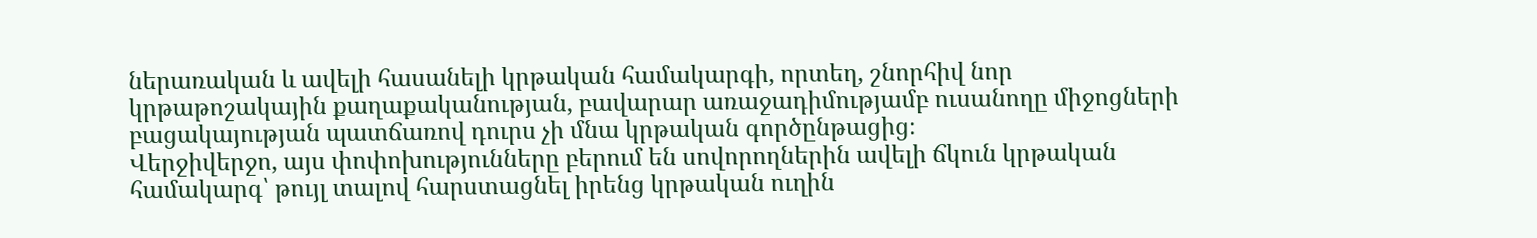ներառական և ավելի հասանելի կրթական համակարգի, որտեղ, շնորհիվ նոր կրթաթոշակային քաղաքականության, բավարար առաջադիմությամբ ուսանողը միջոցների բացակայության պատճառով դուրս չի մնա կրթական գործընթացից։
Վերջիվերջո, այս փոփոխությունները բերում են սովորողներին ավելի ճկուն կրթական համակարգ՝ թույլ տալով հարստացնել իրենց կրթական ուղին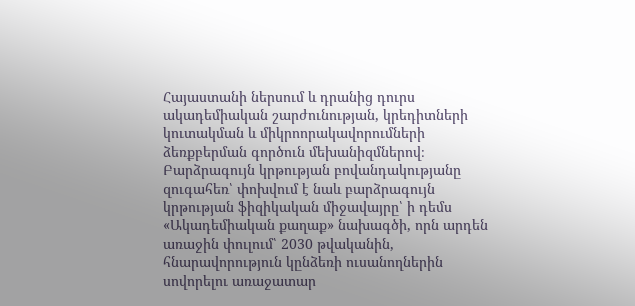Հայաստանի ներսում և դրանից դուրս ակադեմիական շարժունության, կրեդիտների կուտակման և միկրոորակավորումների ձեռքբերման գործուն մեխանիզմներով։
Բարձրագույն կրթության բովանդակությանը զուգահեռ՝ փոխվում է նաև բարձրագույն կրթության ֆիզիկական միջավայրը՝ ի դեմս «Ակադեմիական քաղաք» նախագծի, որն արդեն առաջին փուլում՝ 2030 թվականին, հնարավորություն կընձեռի ուսանողներին սովորելու առաջատար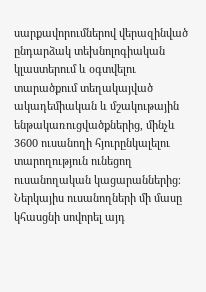սարքավորումներով վերազինված ընդարձակ տեխնոլոգիական կլաստերում և օգտվելու տարածքում տեղակայված ակադեմիական և մշակութային ենթակառուցվածքներից, մինչև 3600 ուսանողի հյուրընկալելու տարողություն ունեցող ուսանողական կացարաններից։
Ներկայիս ուսանողների մի մասը կհասցնի սովորել այդ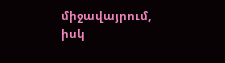միջավայրում, իսկ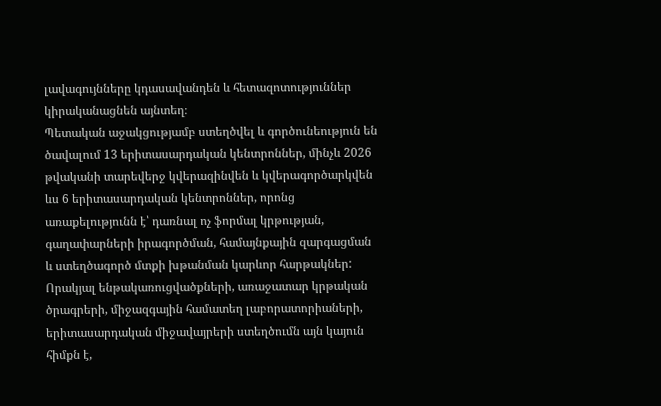լավագույնները կդասավանդեն և հետազոտություններ կիրականացնեն այնտեղ։
Պետական աջակցությամբ ստեղծվել և գործունեություն են ծավալում 13 երիտասարդական կենտրոններ, մինչև 2026 թվականի տարեվերջ կվերազինվեն և կվերագործարկվեն ևս 6 երիտասարդական կենտրոններ, որոնց առաքելությունն է՝ դառնալ ոչ ֆորմալ կրթության, գաղափարների իրագործման, համայնքային զարգացման և ստեղծագործ մտքի խթանման կարևոր հարթակներ:
Որակյալ ենթակառուցվածքների, առաջատար կրթական ծրագրերի, միջազգային համատեղ լաբորատորիաների, երիտասարդական միջավայրերի ստեղծումն այն կայուն հիմքն է,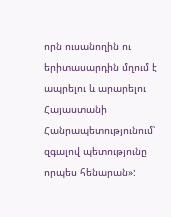որն ուսանողին ու երիտասարդին մղում է ապրելու և արարելու Հայաստանի Հանրապետությունում՝ զգալով պետությունը որպես հենարան»: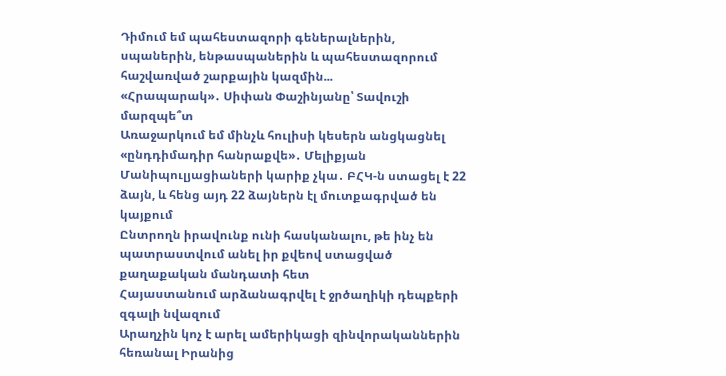Դիմում եմ պահեստազորի գեներալներին, սպաներին, ենթասպաներին և պահեստազորում հաշվառված շարքային կազմին...
«Հրապարակ»․ Սիփան Փաշինյանը՝ Տավուշի մարզպե՞տ
Առաջարկում եմ մինչև հուլիսի կեսերն անցկացնել «ընդդիմադիր հանրաքվե»․ Մելիքյան
Մանիպուլյացիաների կարիք չկա․ ԲՀԿ-ն ստացել է 22 ձայն, և հենց այդ 22 ձայներն էլ մուտքագրված են կայքում
Ընտրողն իրավունք ունի հասկանալու, թե ինչ են պատրաստվում անել իր քվեով ստացված քաղաքական մանդատի հետ
Հայաստանում արձանագրվել է ջրծաղիկի դեպքերի զգալի նվազում
Արաղչին կոչ է արել ամերիկացի զինվորականներին հեռանալ Իրանից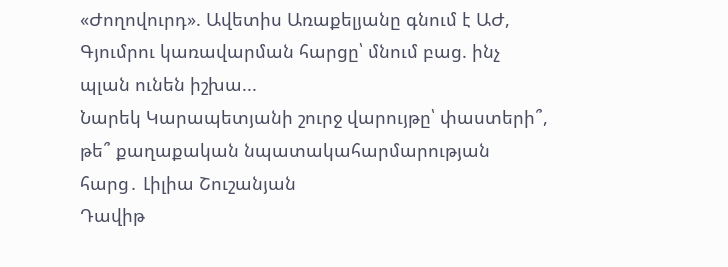«Ժողովուրդ». Ավետիս Առաքելյանը գնում է ԱԺ, Գյումրու կառավարման հարցը՝ մնում բաց. ինչ պլան ունեն իշխա...
Նարեկ Կարապետյանի շուրջ վարույթը՝ փաստերի՞, թե՞ քաղաքական նպատակահարմարության հարց․ Լիլիա Շուշանյան
Դավիթ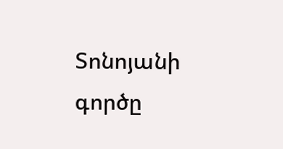Տոնոյանի գործը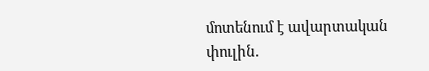մոտենում է ավարտական փուլին.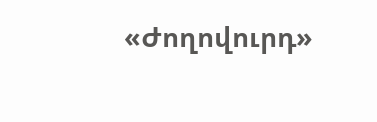«Ժողովուրդ»